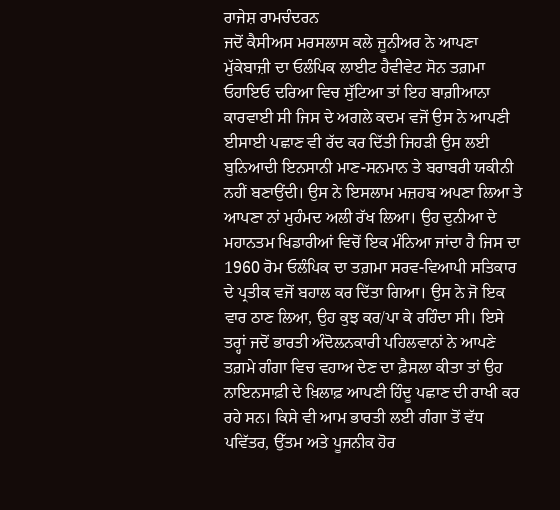ਰਾਜੇਸ਼ ਰਾਮਚੰਦਰਨ
ਜਦੋਂ ਕੈਸੀਅਸ ਮਰਸਲਾਸ ਕਲੇ ਜੂਨੀਅਰ ਨੇ ਆਪਣਾ ਮੁੱਕੇਬਾਜ਼ੀ ਦਾ ਓਲੰਪਿਕ ਲਾਈਟ ਹੈਵੀਵੇਟ ਸੋਨ ਤਗ਼ਮਾ ਓਹਾਇਓ ਦਰਿਆ ਵਿਚ ਸੁੱਟਿਆ ਤਾਂ ਇਹ ਬਾਗ਼ੀਆਨਾ ਕਾਰਵਾਈ ਸੀ ਜਿਸ ਦੇ ਅਗਲੇ ਕਦਮ ਵਜੋਂ ਉਸ ਨੇ ਆਪਣੀ ਈਸਾਈ ਪਛਾਣ ਵੀ ਰੱਦ ਕਰ ਦਿੱਤੀ ਜਿਹੜੀ ਉਸ ਲਈ ਬੁਨਿਆਦੀ ਇਨਸਾਨੀ ਮਾਣ-ਸਨਮਾਨ ਤੇ ਬਰਾਬਰੀ ਯਕੀਨੀ ਨਹੀਂ ਬਣਾਉਂਦੀ। ਉਸ ਨੇ ਇਸਲਾਮ ਮਜ਼ਹਬ ਅਪਣਾ ਲਿਆ ਤੇ ਆਪਣਾ ਨਾਂ ਮੁਹੰਮਦ ਅਲੀ ਰੱਖ ਲਿਆ। ਉਹ ਦੁਨੀਆ ਦੇ ਮਹਾਨਤਮ ਖਿਡਾਰੀਆਂ ਵਿਚੋਂ ਇਕ ਮੰਨਿਆ ਜਾਂਦਾ ਹੈ ਜਿਸ ਦਾ 1960 ਰੋਮ ਓਲੰਪਿਕ ਦਾ ਤਗ਼ਮਾ ਸਰਵ-ਵਿਆਪੀ ਸਤਿਕਾਰ ਦੇ ਪ੍ਰਤੀਕ ਵਜੋਂ ਬਹਾਲ ਕਰ ਦਿੱਤਾ ਗਿਆ। ਉਸ ਨੇ ਜੋ ਇਕ ਵਾਰ ਠਾਣ ਲਿਆ, ਉਹ ਕੁਝ ਕਰ/ਪਾ ਕੇ ਰਹਿੰਦਾ ਸੀ। ਇਸੇ ਤਰ੍ਹਾਂ ਜਦੋਂ ਭਾਰਤੀ ਅੰਦੋਲਨਕਾਰੀ ਪਹਿਲਵਾਨਾਂ ਨੇ ਆਪਣੇ ਤਗ਼ਮੇ ਗੰਗਾ ਵਿਚ ਵਹਾਅ ਦੇਣ ਦਾ ਫ਼ੈਸਲਾ ਕੀਤਾ ਤਾਂ ਉਹ ਨਾਇਨਸਾਫ਼ੀ ਦੇ ਖ਼ਿਲਾਫ਼ ਆਪਣੀ ਹਿੰਦੂ ਪਛਾਣ ਦੀ ਰਾਖੀ ਕਰ ਰਹੇ ਸਨ। ਕਿਸੇ ਵੀ ਆਮ ਭਾਰਤੀ ਲਈ ਗੰਗਾ ਤੋਂ ਵੱਧ ਪਵਿੱਤਰ, ਉੱਤਮ ਅਤੇ ਪੂਜਨੀਕ ਹੋਰ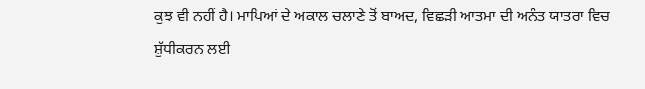ਕੁਝ ਵੀ ਨਹੀਂ ਹੈ। ਮਾਪਿਆਂ ਦੇ ਅਕਾਲ ਚਲਾਣੇ ਤੋਂ ਬਾਅਦ, ਵਿਛੜੀ ਆਤਮਾ ਦੀ ਅਨੰਤ ਯਾਤਰਾ ਵਿਚ ਸ਼ੁੱਧੀਕਰਨ ਲਈ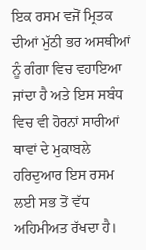ਇਕ ਰਸਮ ਵਜੋਂ ਮ੍ਰਿਤਕ ਦੀਆਂ ਮੁੱਠੀ ਭਰ ਅਸਥੀਆਂ ਨੂੰ ਗੰਗਾ ਵਿਚ ਵਹਾਇਆ ਜਾਂਦਾ ਹੈ ਅਤੇ ਇਸ ਸਬੰਧ ਵਿਚ ਵੀ ਹੋਰਨਾਂ ਸਾਰੀਆਂ ਥਾਵਾਂ ਦੇ ਮੁਕਾਬਲੇ ਹਰਿਦੁਆਰ ਇਸ ਰਸਮ ਲਈ ਸਭ ਤੋਂ ਵੱਧ ਅਹਿਮੀਅਤ ਰੱਖਦਾ ਹੈ।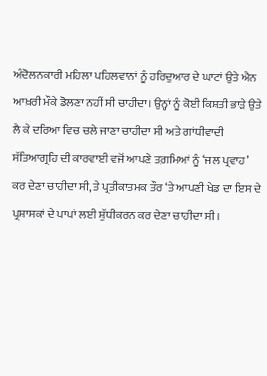ਅੰਦੋਲਨਕਾਰੀ ਮਹਿਲਾ ਪਹਿਲਵਾਨਾਂ ਨੂੰ ਹਰਿਦੁਆਰ ਦੇ ਘਾਟਾਂ ਉਤੇ ਐਨ ਆਖ਼ਰੀ ਮੌਕੇ ਡੋਲਣਾ ਨਹੀਂ ਸੀ ਚਾਹੀਦਾ। ਉਨ੍ਹਾਂ ਨੂੰ ਕੋਈ ਕਿਸ਼ਤੀ ਭਾੜੇ ਉਤੇ ਲੈ ਕੇ ਦਰਿਆ ਵਿਚ ਚਲੇ ਜਾਣਾ ਚਾਹੀਦਾ ਸੀ ਅਤੇ ਗਾਂਧੀਵਾਦੀ ਸੱਤਿਆਗ੍ਰਹਿ ਦੀ ਕਾਰਵਾਈ ਵਜੋਂ ਆਪਣੇ ਤਗ਼ਮਿਆਂ ਨੂੰ ‘ਜਲ ਪ੍ਰਵਾਹ’ ਕਰ ਦੇਣਾ ਚਾਹੀਦਾ ਸੀ, ਤੇ ਪ੍ਰਤੀਕਾਤਮਕ ਤੌਰ ‘ਤੇ ਆਪਣੀ ਖੇਡ ਦਾ ਇਸ ਦੇ ਪ੍ਰਸ਼ਾਸਕਾਂ ਦੇ ਪਾਪਾਂ ਲਈ ਸ਼ੁੱਧੀਕਰਨ ਕਰ ਦੇਣਾ ਚਾਹੀਦਾ ਸੀ।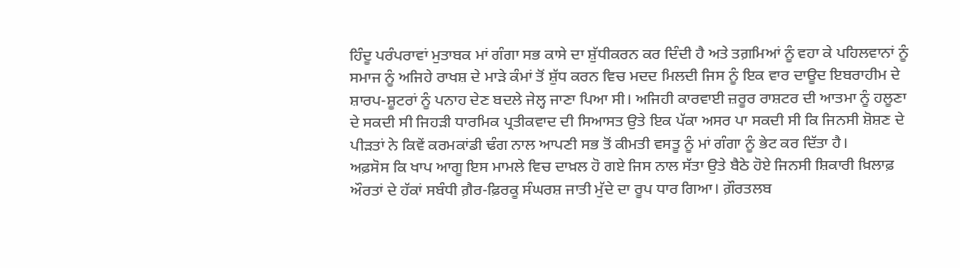ਹਿੰਦੂ ਪਰੰਪਰਾਵਾਂ ਮੁਤਾਬਕ ਮਾਂ ਗੰਗਾ ਸਭ ਕਾਸੇ ਦਾ ਸ਼ੁੱਧੀਕਰਨ ਕਰ ਦਿੰਦੀ ਹੈ ਅਤੇ ਤਗ਼ਮਿਆਂ ਨੂੰ ਵਹਾ ਕੇ ਪਹਿਲਵਾਨਾਂ ਨੂੰ ਸਮਾਜ ਨੂੰ ਅਜਿਹੇ ਰਾਖਸ਼ ਦੇ ਮਾੜੇ ਕੰਮਾਂ ਤੋਂ ਸ਼ੁੱਧ ਕਰਨ ਵਿਚ ਮਦਦ ਮਿਲਦੀ ਜਿਸ ਨੂੰ ਇਕ ਵਾਰ ਦਾਊਦ ਇਬਰਾਹੀਮ ਦੇ ਸ਼ਾਰਪ-ਸ਼ੂਟਰਾਂ ਨੂੰ ਪਨਾਹ ਦੇਣ ਬਦਲੇ ਜੇਲ੍ਹ ਜਾਣਾ ਪਿਆ ਸੀ। ਅਜਿਹੀ ਕਾਰਵਾਈ ਜ਼ਰੂਰ ਰਾਸ਼ਟਰ ਦੀ ਆਤਮਾ ਨੂੰ ਹਲੂਣਾ ਦੇ ਸਕਦੀ ਸੀ ਜਿਹੜੀ ਧਾਰਮਿਕ ਪ੍ਰਤੀਕਵਾਦ ਦੀ ਸਿਆਸਤ ਉਤੇ ਇਕ ਪੱਕਾ ਅਸਰ ਪਾ ਸਕਦੀ ਸੀ ਕਿ ਜਿਨਸੀ ਸ਼ੋਸ਼ਣ ਦੇ ਪੀੜਤਾਂ ਨੇ ਕਿਵੇਂ ਕਰਮਕਾਂਡੀ ਢੰਗ ਨਾਲ ਆਪਣੀ ਸਭ ਤੋਂ ਕੀਮਤੀ ਵਸਤੂ ਨੂੰ ਮਾਂ ਗੰਗਾ ਨੂੰ ਭੇਟ ਕਰ ਦਿੱਤਾ ਹੈ।
ਅਫ਼ਸੋਸ ਕਿ ਖਾਪ ਆਗੂ ਇਸ ਮਾਮਲੇ ਵਿਚ ਦਾਖ਼ਲ ਹੋ ਗਏ ਜਿਸ ਨਾਲ ਸੱਤਾ ਉਤੇ ਬੈਠੇ ਹੋਏ ਜਿਨਸੀ ਸ਼ਿਕਾਰੀ ਖ਼ਿਲਾਫ਼ ਔਰਤਾਂ ਦੇ ਹੱਕਾਂ ਸਬੰਧੀ ਗ਼ੈਰ-ਫ਼ਿਰਕੂ ਸੰਘਰਸ਼ ਜਾਤੀ ਮੁੱਦੇ ਦਾ ਰੂਪ ਧਾਰ ਗਿਆ। ਗ਼ੌਰਤਲਬ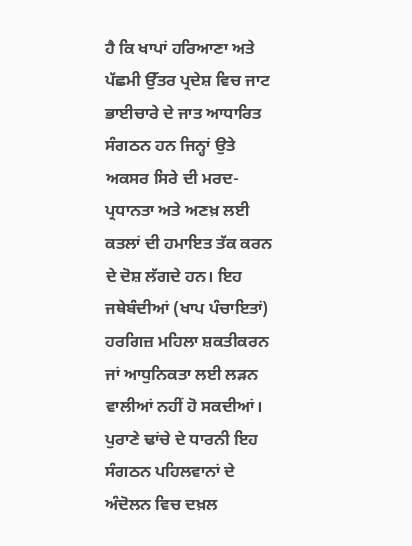ਹੈ ਕਿ ਖਾਪਾਂ ਹਰਿਆਣਾ ਅਤੇ ਪੱਛਮੀ ਉੱਤਰ ਪ੍ਰਦੇਸ਼ ਵਿਚ ਜਾਟ ਭਾਈਚਾਰੇ ਦੇ ਜਾਤ ਆਧਾਰਿਤ ਸੰਗਠਨ ਹਨ ਜਿਨ੍ਹਾਂ ਉਤੇ ਅਕਸਰ ਸਿਰੇ ਦੀ ਮਰਦ-ਪ੍ਰਧਾਨਤਾ ਅਤੇ ਅਣਖ਼ ਲਈ ਕਤਲਾਂ ਦੀ ਹਮਾਇਤ ਤੱਕ ਕਰਨ ਦੇ ਦੋਸ਼ ਲੱਗਦੇ ਹਨ। ਇਹ ਜਥੇਬੰਦੀਆਂ (ਖਾਪ ਪੰਚਾਇਤਾਂ) ਹਰਗਿਜ਼ ਮਹਿਲਾ ਸ਼ਕਤੀਕਰਨ ਜਾਂ ਆਧੁਨਿਕਤਾ ਲਈ ਲੜਨ ਵਾਲੀਆਂ ਨਹੀਂ ਹੋ ਸਕਦੀਆਂ। ਪੁਰਾਣੇ ਢਾਂਚੇ ਦੇ ਧਾਰਨੀ ਇਹ ਸੰਗਠਨ ਪਹਿਲਵਾਨਾਂ ਦੇ ਅੰਦੋਲਨ ਵਿਚ ਦਖ਼ਲ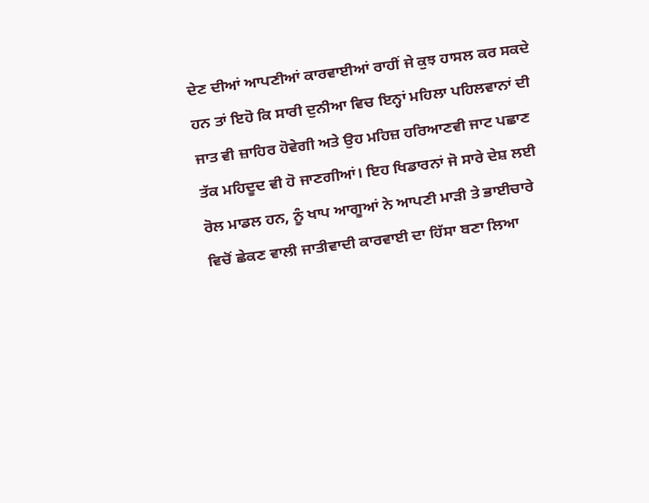ਦੇਣ ਦੀਆਂ ਆਪਣੀਆਂ ਕਾਰਵਾਈਆਂ ਰਾਹੀਂ ਜੇ ਕੁਝ ਹਾਸਲ ਕਰ ਸਕਦੇ ਹਨ ਤਾਂ ਇਹੋ ਕਿ ਸਾਰੀ ਦੁਨੀਆ ਵਿਚ ਇਨ੍ਹਾਂ ਮਹਿਲਾ ਪਹਿਲਵਾਨਾਂ ਦੀ ਜਾਤ ਵੀ ਜ਼ਾਹਿਰ ਹੋਵੇਗੀ ਅਤੇ ਉਹ ਮਹਿਜ਼ ਹਰਿਆਣਵੀ ਜਾਟ ਪਛਾਣ ਤੱਕ ਮਹਿਦੂਦ ਵੀ ਹੋ ਜਾਣਗੀਆਂ। ਇਹ ਖਿਡਾਰਨਾਂ ਜੋ ਸਾਰੇ ਦੇਸ਼ ਲਈ ਰੋਲ ਮਾਡਲ ਹਨ, ਨੂੰ ਖਾਪ ਆਗੂਆਂ ਨੇ ਆਪਣੀ ਮਾੜੀ ਤੇ ਭਾਈਚਾਰੇ ਵਿਚੋਂ ਛੇਕਣ ਵਾਲੀ ਜਾਤੀਵਾਦੀ ਕਾਰਵਾਈ ਦਾ ਹਿੱਸਾ ਬਣਾ ਲਿਆ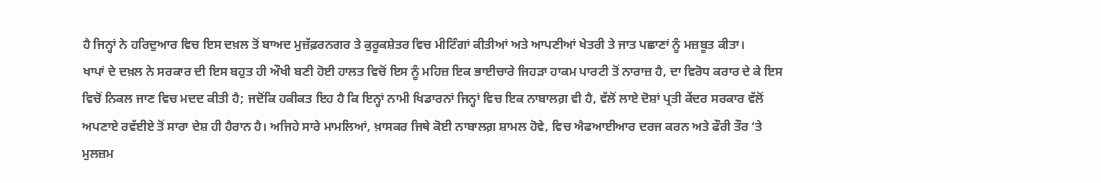ਹੈ ਜਿਨ੍ਹਾਂ ਨੇ ਹਰਿਦੁਆਰ ਵਿਚ ਇਸ ਦਖ਼ਲ ਤੋਂ ਬਾਅਦ ਮੁਜ਼ੱਫ਼ਰਨਗਰ ਤੇ ਕੁਰੂਕਸ਼ੇਤਰ ਵਿਚ ਮੀਟਿੰਗਾਂ ਕੀਤੀਆਂ ਅਤੇ ਆਪਣੀਆਂ ਖੇਤਰੀ ਤੇ ਜਾਤ ਪਛਾਣਾਂ ਨੂੰ ਮਜ਼ਬੂਤ ਕੀਤਾ।
ਖਾਪਾਂ ਦੇ ਦਖ਼ਲ ਨੇ ਸਰਕਾਰ ਦੀ ਇਸ ਬਹੁਤ ਹੀ ਔਖੀ ਬਣੀ ਹੋਈ ਹਾਲਤ ਵਿਚੋਂ ਇਸ ਨੂੰ ਮਹਿਜ਼ ਇਕ ਭਾਈਚਾਰੇ ਜਿਹੜਾ ਹਾਕਮ ਪਾਰਟੀ ਤੋਂ ਨਾਰਾਜ਼ ਹੈ, ਦਾ ਵਿਰੋਧ ਕਰਾਰ ਦੇ ਕੇ ਇਸ ਵਿਚੋਂ ਨਿਕਲ ਜਾਣ ਵਿਚ ਮਦਦ ਕੀਤੀ ਹੈ; ਜਦੋਂਕਿ ਹਕੀਕਤ ਇਹ ਹੈ ਕਿ ਇਨ੍ਹਾਂ ਨਾਮੀ ਖਿਡਾਰਨਾਂ ਜਿਨ੍ਹਾਂ ਵਿਚ ਇਕ ਨਾਬਾਲਗ਼ ਵੀ ਹੈ, ਵੱਲੋਂ ਲਾਏ ਦੋਸ਼ਾਂ ਪ੍ਰਤੀ ਕੇਂਦਰ ਸਰਕਾਰ ਵੱਲੋਂ ਅਪਣਾਏ ਰਵੱਈਏ ਤੋਂ ਸਾਰਾ ਦੇਸ਼ ਹੀ ਹੈਰਾਨ ਹੈ। ਅਜਿਹੇ ਸਾਰੇ ਮਾਮਲਿਆਂ, ਖ਼ਾਸਕਰ ਜਿਥੇ ਕੋਈ ਨਾਬਾਲਗ਼ ਸ਼ਾਮਲ ਹੋਵੇ, ਵਿਚ ਐਫਆਈਆਰ ਦਰਜ ਕਰਨ ਅਤੇ ਫੌਰੀ ਤੌਰ ‘ਤੇ ਮੁਲਜ਼ਮ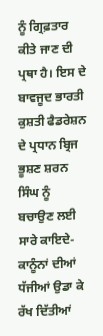ਨੂੰ ਗ੍ਰਿਫ਼ਤਾਰ ਕੀਤੇ ਜਾਣ ਦੀ ਪ੍ਰਥਾ ਹੈ। ਇਸ ਦੇ ਬਾਵਜੂਦ ਭਾਰਤੀ ਕੁਸ਼ਤੀ ਫੈਡਰੇਸ਼ਨ ਦੇ ਪ੍ਰਧਾਨ ਬ੍ਰਿਜ ਭੂਸ਼ਣ ਸ਼ਰਨ ਸਿੰਘ ਨੂੰ ਬਚਾਉਣ ਲਈ ਸਾਰੇ ਕਾਇਦੇ-ਕਾਨੂੰਨਾਂ ਦੀਆਂ ਧੱਜੀਆਂ ਉਡਾ ਕੇ ਰੱਖ ਦਿੱਤੀਆਂ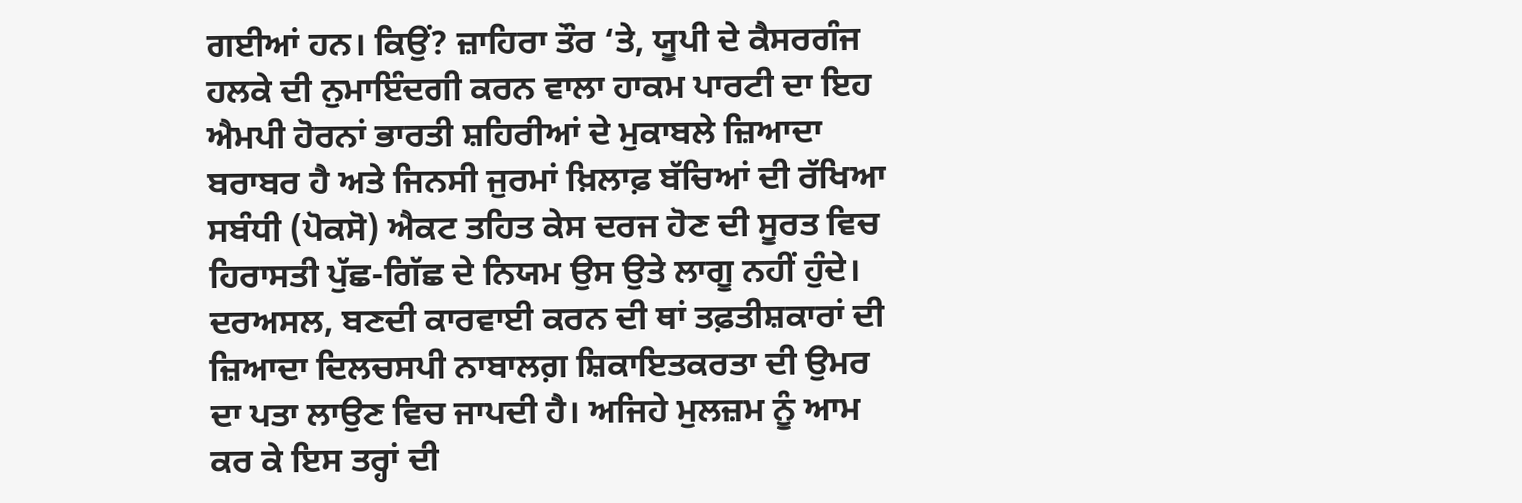ਗਈਆਂ ਹਨ। ਕਿਉਂ? ਜ਼ਾਹਿਰਾ ਤੌਰ ‘ਤੇ, ਯੂਪੀ ਦੇ ਕੈਸਰਗੰਜ ਹਲਕੇ ਦੀ ਨੁਮਾਇੰਦਗੀ ਕਰਨ ਵਾਲਾ ਹਾਕਮ ਪਾਰਟੀ ਦਾ ਇਹ ਐਮਪੀ ਹੋਰਨਾਂ ਭਾਰਤੀ ਸ਼ਹਿਰੀਆਂ ਦੇ ਮੁਕਾਬਲੇ ਜ਼ਿਆਦਾ ਬਰਾਬਰ ਹੈ ਅਤੇ ਜਿਨਸੀ ਜੁਰਮਾਂ ਖ਼ਿਲਾਫ਼ ਬੱਚਿਆਂ ਦੀ ਰੱਖਿਆ ਸਬੰਧੀ (ਪੋਕਸੋ) ਐਕਟ ਤਹਿਤ ਕੇਸ ਦਰਜ ਹੋਣ ਦੀ ਸੂਰਤ ਵਿਚ ਹਿਰਾਸਤੀ ਪੁੱਛ-ਗਿੱਛ ਦੇ ਨਿਯਮ ਉਸ ਉਤੇ ਲਾਗੂ ਨਹੀਂ ਹੁੰਦੇ।
ਦਰਅਸਲ, ਬਣਦੀ ਕਾਰਵਾਈ ਕਰਨ ਦੀ ਥਾਂ ਤਫ਼ਤੀਸ਼ਕਾਰਾਂ ਦੀ ਜ਼ਿਆਦਾ ਦਿਲਚਸਪੀ ਨਾਬਾਲਗ਼ ਸ਼ਿਕਾਇਤਕਰਤਾ ਦੀ ਉਮਰ ਦਾ ਪਤਾ ਲਾਉਣ ਵਿਚ ਜਾਪਦੀ ਹੈ। ਅਜਿਹੇ ਮੁਲਜ਼ਮ ਨੂੰ ਆਮ ਕਰ ਕੇ ਇਸ ਤਰ੍ਹਾਂ ਦੀ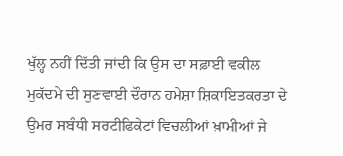ਖੁੱਲ੍ਹ ਨਹੀਂ ਦਿੱਤੀ ਜਾਂਦੀ ਕਿ ਉਸ ਦਾ ਸਫ਼ਾਈ ਵਕੀਲ ਮੁਕੱਦਮੇ ਦੀ ਸੁਣਵਾਈ ਦੌਰਾਨ ਹਮੇਸ਼ਾ ਸ਼ਿਕਾਇਤਕਰਤਾ ਦੇ ਉਮਰ ਸਬੰਧੀ ਸਰਟੀਫਿਕੇਟਾਂ ਵਿਚਲੀਆਂ ਖ਼ਾਮੀਆਂ ਜੇ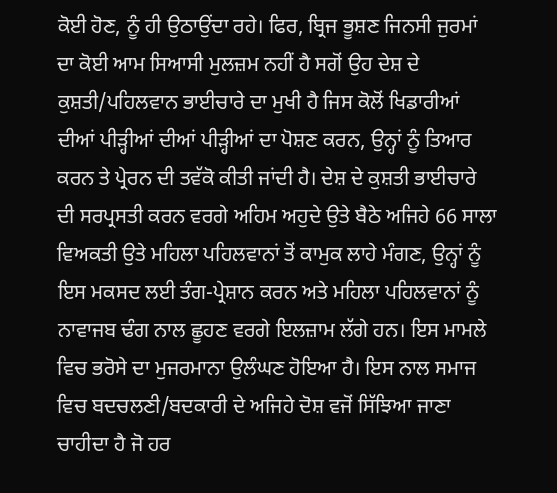ਕੋਈ ਹੋਣ, ਨੂੰ ਹੀ ਉਠਾਉਂਦਾ ਰਹੇ। ਫਿਰ, ਬ੍ਰਿਜ ਭੂਸ਼ਣ ਜਿਨਸੀ ਜੁਰਮਾਂ ਦਾ ਕੋਈ ਆਮ ਸਿਆਸੀ ਮੁਲਜ਼ਮ ਨਹੀਂ ਹੈ ਸਗੋਂ ਉਹ ਦੇਸ਼ ਦੇ ਕੁਸ਼ਤੀ/ਪਹਿਲਵਾਨ ਭਾਈਚਾਰੇ ਦਾ ਮੁਖੀ ਹੈ ਜਿਸ ਕੋਲੋਂ ਖਿਡਾਰੀਆਂ ਦੀਆਂ ਪੀੜ੍ਹੀਆਂ ਦੀਆਂ ਪੀੜ੍ਹੀਆਂ ਦਾ ਪੋਸ਼ਣ ਕਰਨ, ਉਨ੍ਹਾਂ ਨੂੰ ਤਿਆਰ ਕਰਨ ਤੇ ਪ੍ਰੇਰਨ ਦੀ ਤਵੱਕੋ ਕੀਤੀ ਜਾਂਦੀ ਹੈ। ਦੇਸ਼ ਦੇ ਕੁਸ਼ਤੀ ਭਾਈਚਾਰੇ ਦੀ ਸਰਪ੍ਰਸਤੀ ਕਰਨ ਵਰਗੇ ਅਹਿਮ ਅਹੁਦੇ ਉਤੇ ਬੈਠੇ ਅਜਿਹੇ 66 ਸਾਲਾ ਵਿਅਕਤੀ ਉਤੇ ਮਹਿਲਾ ਪਹਿਲਵਾਨਾਂ ਤੋਂ ਕਾਮੁਕ ਲਾਹੇ ਮੰਗਣ, ਉਨ੍ਹਾਂ ਨੂੰ ਇਸ ਮਕਸਦ ਲਈ ਤੰਗ-ਪ੍ਰੇਸ਼ਾਨ ਕਰਨ ਅਤੇ ਮਹਿਲਾ ਪਹਿਲਵਾਨਾਂ ਨੂੰ ਨਾਵਾਜਬ ਢੰਗ ਨਾਲ ਛੂਹਣ ਵਰਗੇ ਇਲਜ਼ਾਮ ਲੱਗੇ ਹਨ। ਇਸ ਮਾਮਲੇ ਵਿਚ ਭਰੋਸੇ ਦਾ ਮੁਜਰਮਾਨਾ ਉਲੰਘਣ ਹੋਇਆ ਹੈ। ਇਸ ਨਾਲ ਸਮਾਜ ਵਿਚ ਬਦਚਲਣੀ/ਬਦਕਾਰੀ ਦੇ ਅਜਿਹੇ ਦੋਸ਼ ਵਜੋਂ ਸਿੱਝਿਆ ਜਾਣਾ ਚਾਹੀਦਾ ਹੈ ਜੋ ਹਰ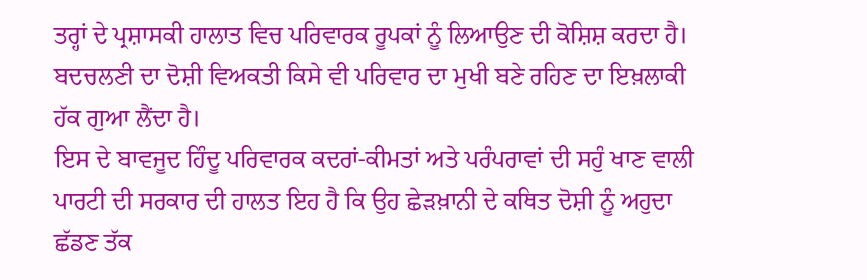ਤਰ੍ਹਾਂ ਦੇ ਪ੍ਰਸ਼ਾਸਕੀ ਹਾਲਾਤ ਵਿਚ ਪਰਿਵਾਰਕ ਰੂਪਕਾਂ ਨੂੰ ਲਿਆਉਣ ਦੀ ਕੋਸ਼ਿਸ਼ ਕਰਦਾ ਹੈ। ਬਦਚਲਣੀ ਦਾ ਦੋਸ਼ੀ ਵਿਅਕਤੀ ਕਿਸੇ ਵੀ ਪਰਿਵਾਰ ਦਾ ਮੁਖੀ ਬਣੇ ਰਹਿਣ ਦਾ ਇਖ਼ਲਾਕੀ ਹੱਕ ਗੁਆ ਲੈਂਦਾ ਹੈ।
ਇਸ ਦੇ ਬਾਵਜੂਦ ਹਿੰਦੂ ਪਰਿਵਾਰਕ ਕਦਰਾਂ-ਕੀਮਤਾਂ ਅਤੇ ਪਰੰਪਰਾਵਾਂ ਦੀ ਸਹੁੰ ਖਾਣ ਵਾਲੀ ਪਾਰਟੀ ਦੀ ਸਰਕਾਰ ਦੀ ਹਾਲਤ ਇਹ ਹੈ ਕਿ ਉਹ ਛੇੜਖ਼ਾਨੀ ਦੇ ਕਥਿਤ ਦੋਸ਼ੀ ਨੂੰ ਅਹੁਦਾ ਛੱਡਣ ਤੱਕ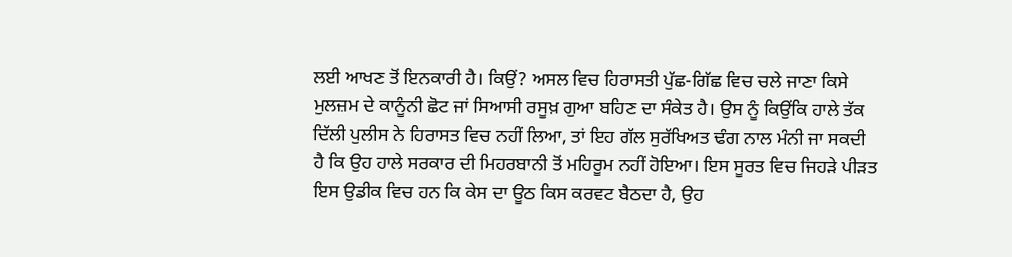ਲਈ ਆਖਣ ਤੋਂ ਇਨਕਾਰੀ ਹੈ। ਕਿਉਂ? ਅਸਲ ਵਿਚ ਹਿਰਾਸਤੀ ਪੁੱਛ-ਗਿੱਛ ਵਿਚ ਚਲੇ ਜਾਣਾ ਕਿਸੇ ਮੁਲਜ਼ਮ ਦੇ ਕਾਨੂੰਨੀ ਛੋਟ ਜਾਂ ਸਿਆਸੀ ਰਸੂਖ਼ ਗੁਆ ਬਹਿਣ ਦਾ ਸੰਕੇਤ ਹੈ। ਉਸ ਨੂੰ ਕਿਉਂਕਿ ਹਾਲੇ ਤੱਕ ਦਿੱਲੀ ਪੁਲੀਸ ਨੇ ਹਿਰਾਸਤ ਵਿਚ ਨਹੀਂ ਲਿਆ, ਤਾਂ ਇਹ ਗੱਲ ਸੁਰੱਖਿਅਤ ਢੰਗ ਨਾਲ ਮੰਨੀ ਜਾ ਸਕਦੀ ਹੈ ਕਿ ਉਹ ਹਾਲੇ ਸਰਕਾਰ ਦੀ ਮਿਹਰਬਾਨੀ ਤੋਂ ਮਹਿਰੂਮ ਨਹੀਂ ਹੋਇਆ। ਇਸ ਸੂਰਤ ਵਿਚ ਜਿਹੜੇ ਪੀੜਤ ਇਸ ਉਡੀਕ ਵਿਚ ਹਨ ਕਿ ਕੇਸ ਦਾ ਊਠ ਕਿਸ ਕਰਵਟ ਬੈਠਦਾ ਹੈ, ਉਹ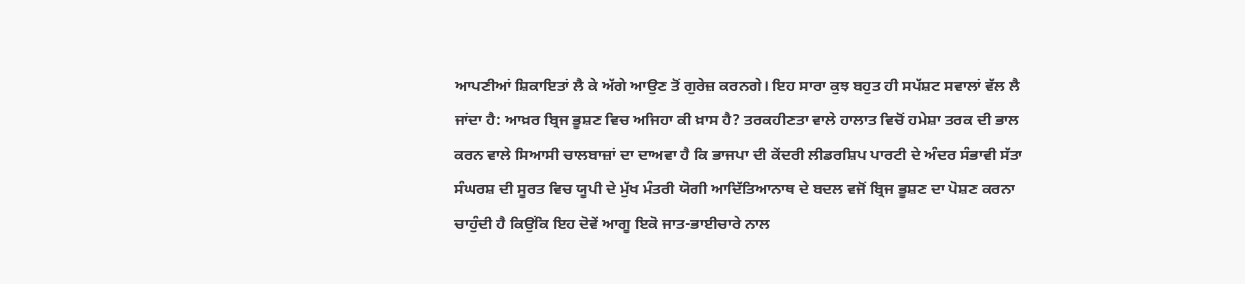ਆਪਣੀਆਂ ਸ਼ਿਕਾਇਤਾਂ ਲੈ ਕੇ ਅੱਗੇ ਆਉਣ ਤੋਂ ਗੁਰੇਜ਼ ਕਰਨਗੇ। ਇਹ ਸਾਰਾ ਕੁਝ ਬਹੁਤ ਹੀ ਸਪੱਸ਼ਟ ਸਵਾਲਾਂ ਵੱਲ ਲੈ ਜਾਂਦਾ ਹੈ: ਆਖ਼ਰ ਬ੍ਰਿਜ ਭੂਸ਼ਣ ਵਿਚ ਅਜਿਹਾ ਕੀ ਖ਼ਾਸ ਹੈ? ਤਰਕਹੀਣਤਾ ਵਾਲੇ ਹਾਲਾਤ ਵਿਚੋਂ ਹਮੇਸ਼ਾ ਤਰਕ ਦੀ ਭਾਲ ਕਰਨ ਵਾਲੇ ਸਿਆਸੀ ਚਾਲਬਾਜ਼ਾਂ ਦਾ ਦਾਅਵਾ ਹੈ ਕਿ ਭਾਜਪਾ ਦੀ ਕੇਂਦਰੀ ਲੀਡਰਸ਼ਿਪ ਪਾਰਟੀ ਦੇ ਅੰਦਰ ਸੰਭਾਵੀ ਸੱਤਾ ਸੰਘਰਸ਼ ਦੀ ਸੂਰਤ ਵਿਚ ਯੂਪੀ ਦੇ ਮੁੱਖ ਮੰਤਰੀ ਯੋਗੀ ਆਦਿੱਤਿਆਨਾਥ ਦੇ ਬਦਲ ਵਜੋਂ ਬ੍ਰਿਜ ਭੂਸ਼ਣ ਦਾ ਪੋਸ਼ਣ ਕਰਨਾ ਚਾਹੁੰਦੀ ਹੈ ਕਿਉਂਕਿ ਇਹ ਦੋਵੇਂ ਆਗੂ ਇਕੋ ਜਾਤ-ਭਾਈਚਾਰੇ ਨਾਲ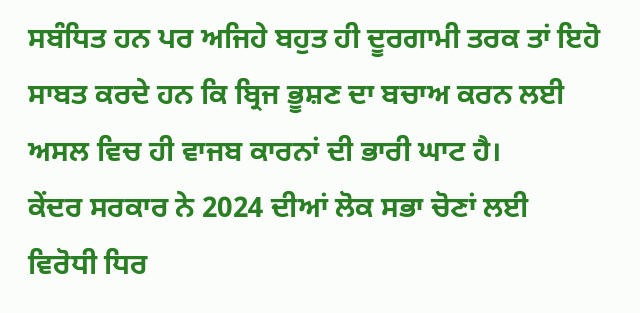ਸਬੰਧਿਤ ਹਨ ਪਰ ਅਜਿਹੇ ਬਹੁਤ ਹੀ ਦੂਰਗਾਮੀ ਤਰਕ ਤਾਂ ਇਹੋ ਸਾਬਤ ਕਰਦੇ ਹਨ ਕਿ ਬ੍ਰਿਜ ਭੂਸ਼ਣ ਦਾ ਬਚਾਅ ਕਰਨ ਲਈ ਅਸਲ ਵਿਚ ਹੀ ਵਾਜਬ ਕਾਰਨਾਂ ਦੀ ਭਾਰੀ ਘਾਟ ਹੈ।
ਕੇਂਦਰ ਸਰਕਾਰ ਨੇ 2024 ਦੀਆਂ ਲੋਕ ਸਭਾ ਚੋਣਾਂ ਲਈ ਵਿਰੋਧੀ ਧਿਰ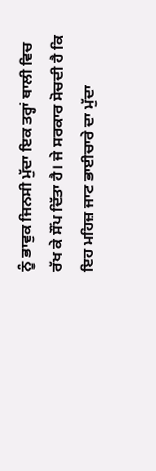ਨੂੰ ਭਾਵੁਕ ਜਿਨਸੀ ਮੁੱਦਾ ਇਕ ਤਰ੍ਹਾਂ ਥਾਲੀ ਵਿਚ ਰੱਖ ਕੇ ਸੌਂਪ ਦਿੱਤਾ ਹੈ। ਜੇ ਸਰਕਾਰ ਸੋਚਦੀ ਹੈ ਕਿ ਇਹ ਮਹਿਜ਼ ਜਾਟ ਭਾਈਚਾਰੇ ਦਾ ਮੁੱਦਾ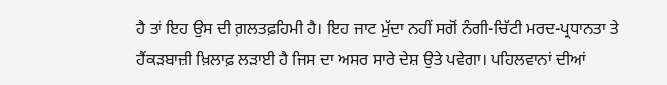ਹੈ ਤਾਂ ਇਹ ਉਸ ਦੀ ਗ਼ਲਤਫ਼ਹਿਮੀ ਹੈ। ਇਹ ਜਾਟ ਮੁੱਦਾ ਨਹੀਂ ਸਗੋਂ ਨੰਗੀ-ਚਿੱਟੀ ਮਰਦ-ਪ੍ਰਧਾਨਤਾ ਤੇ ਹੈਂਕੜਬਾਜ਼ੀ ਖ਼ਿਲਾਫ਼ ਲੜਾਈ ਹੈ ਜਿਸ ਦਾ ਅਸਰ ਸਾਰੇ ਦੇਸ਼ ਉਤੇ ਪਵੇਗਾ। ਪਹਿਲਵਾਨਾਂ ਦੀਆਂ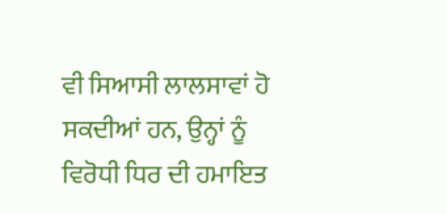ਵੀ ਸਿਆਸੀ ਲਾਲਸਾਵਾਂ ਹੋ ਸਕਦੀਆਂ ਹਨ, ਉਨ੍ਹਾਂ ਨੂੰ ਵਿਰੋਧੀ ਧਿਰ ਦੀ ਹਮਾਇਤ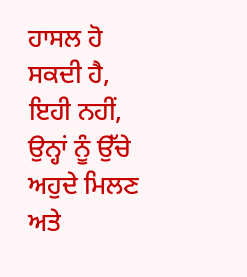ਹਾਸਲ ਹੋ ਸਕਦੀ ਹੈ, ਇਹੀ ਨਹੀਂ, ਉਨ੍ਹਾਂ ਨੂੰ ਉੱਚੇ ਅਹੁਦੇ ਮਿਲਣ ਅਤੇ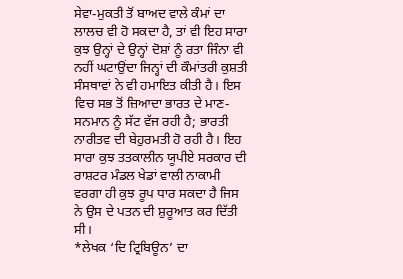ਸੇਵਾ-ਮੁਕਤੀ ਤੋਂ ਬਾਅਦ ਵਾਲੇ ਕੰਮਾਂ ਦਾ ਲਾਲਚ ਵੀ ਹੋ ਸਕਦਾ ਹੈ, ਤਾਂ ਵੀ ਇਹ ਸਾਰਾ ਕੁਝ ਉਨ੍ਹਾਂ ਦੇ ਉਨ੍ਹਾਂ ਦੋਸ਼ਾਂ ਨੂੰ ਰਤਾ ਜਿੰਨਾ ਵੀ ਨਹੀਂ ਘਟਾਉਂਦਾ ਜਿਨ੍ਹਾਂ ਦੀ ਕੌਮਾਂਤਰੀ ਕੁਸ਼ਤੀ ਸੰਸਥਾਵਾਂ ਨੇ ਵੀ ਹਮਾਇਤ ਕੀਤੀ ਹੈ। ਇਸ ਵਿਚ ਸਭ ਤੋਂ ਜ਼ਿਆਦਾ ਭਾਰਤ ਦੇ ਮਾਣ-ਸਨਮਾਨ ਨੂੰ ਸੱਟ ਵੱਜ ਰਹੀ ਹੈ; ਭਾਰਤੀ ਨਾਰੀਤਵ ਦੀ ਬੇਹੁਰਮਤੀ ਹੋ ਰਹੀ ਹੈ। ਇਹ ਸਾਰਾ ਕੁਝ ਤਤਕਾਲੀਨ ਯੂਪੀਏ ਸਰਕਾਰ ਦੀ ਰਾਸ਼ਟਰ ਮੰਡਲ ਖੇਡਾਂ ਵਾਲੀ ਨਾਕਾਮੀ ਵਰਗਾ ਹੀ ਕੁਝ ਰੂਪ ਧਾਰ ਸਕਦਾ ਹੈ ਜਿਸ ਨੇ ਉਸ ਦੇ ਪਤਨ ਦੀ ਸ਼ੁਰੂਆਤ ਕਰ ਦਿੱਤੀ ਸੀ।
*ਲੇਖਕ ‘ਦਿ ਟ੍ਰਿਬਿਊਨ’ ਦਾ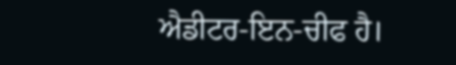ਐਡੀਟਰ-ਇਨ-ਚੀਫ ਹੈ।